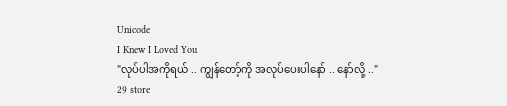Unicode
I Knew I Loved You
"လုပ်ပါအကိုရယ် .. ကျွန်တော့်ကို အလုပ်ပေးပါနော် .. နော်လို့ .."
29 store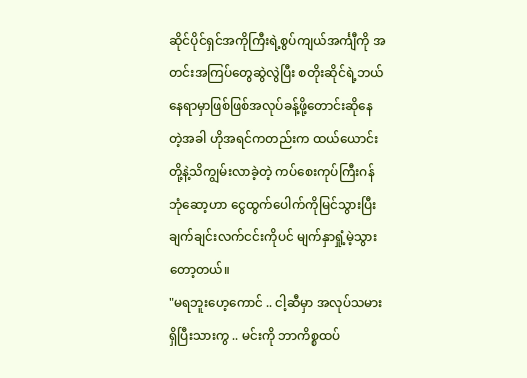ဆိုင်ပိုင်ရှင်အကိုကြီးရဲ့စွပ်ကျယ်အင်္ကျီကို အတင်းအကြပ်တွေဆွဲလွဲပြီး စတိုးဆိုင်ရဲ့ဘယ်နေရာမှာဖြစ်ဖြစ်အလုပ်ခန့်ဖို့တောင်းဆိုနေတဲ့အခါ ဟိုအရင်ကတည်းက ထယ်ယောင်းတို့နဲ့သိကျွမ်းလာခဲ့တဲ့ ကပ်စေးကုပ်ကြီးဂန်ဘုံဆော့ဟာ ငွေထွက်ပေါက်ကိုမြင်သွားပြီး ချက်ချင်းလက်ငင်းကိုပင် မျက်နှာရှုံ့မဲ့သွားတော့တယ်။
"မရဘူးဟေ့ကောင် .. ငါ့ဆီမှာ အလုပ်သမားရှိပြီးသားကွ .. မင်းကို ဘာကိစ္စထပ်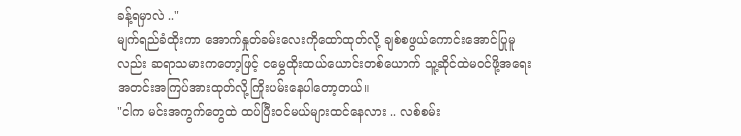ခန့်ရမှာလဲ .."
မျက်ရည်ခံထိုးကာ အောက်နှုတ်ခမ်းလေးကိုထော်ထုတ်လို့ ချစ်စဖွယ်ကောင်းအောင်ပြုမူလည်း ဆရာသမားကတော့ဖြင့် ငမွှေထိုးထယ်ယောင်းတစ်ယောက် သူ့ဆိုင်ထဲမဝင်ဖို့အရေး အတင်းအကြပ်အားထုတ်လို့ကြိုးပမ်းနေပါတော့တယ်။
"ငါက မင်းအကွက်တွေထဲ ထပ်ပြီးဝင်မယ်များထင်နေလား .. လစ်စမ်း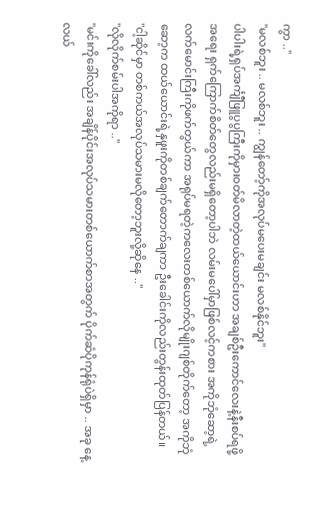ကွာ .."
"မလစ်ဘူး .. မလစ်ဘူး .. ကျွန်တော့်ကိုအလုပ်မပေးမချင်း မလစ်နိုင်ဘူး"
ပါပါးရဲ့ရှပ်အင်္ကျီဖြူပွပွကြီးကိုမှားဝတ်မိလာတဲ့ထယ်ယောင်းဟာ အချစ်ဦးကောင်လေးနဲ့နီးစပ်ရဖို့အရေး ရှက်ကြောက်စိတ်တွေလည်းမရှိတော့ပါဘဲ လမ်းမပေါ်မှာဖြစ်လင့်ကစား အကိုဘုံဆော့ရဲ့လက်မောင်းကြီးကိုဖက်တွယ်ကာ အရုပ်မရတဲ့ကလေးတစ်ယောက်လိုမျိုးဂျစ်တိုက်တော့ အကိုဘုံဆော့က ထယ်ယောင်းရဲ့နှဖူးကိုတစ်ချက်တောက်ချကာ ဦးခေါင်းကိုလည်းတွန်းထုတ်ပြန်တယ်။
"ငါ့ဆိုင်မှာ တစ်ကယ်အလုပ်သမားမလိုတော့ဘူးလို့ဆိုနေ .."
"လိုလိုက်စမ်းပါအကိုရာ .."
"မင်းကိုခေါ်လည်း အချိန်ပိုင်းအလုပ်သမားတစ်ယောက်စာအတွက် ပိုက်ဆံပိုကုန်ရုံပဲရှိမှာ .. အခု နေ့လယ်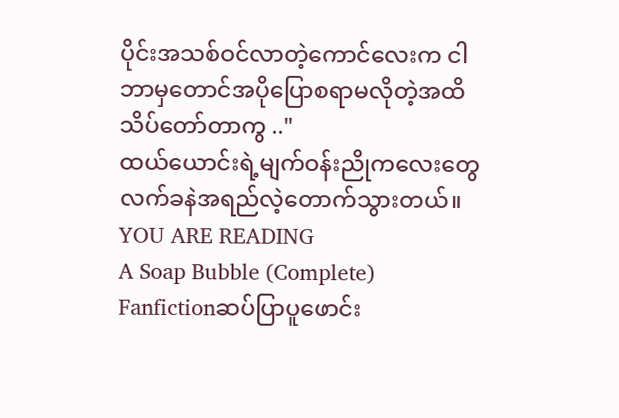ပိုင်းအသစ်ဝင်လာတဲ့ကောင်လေးက ငါဘာမှတောင်အပိုပြောစရာမလိုတဲ့အထိ သိပ်တော်တာကွ .."
ထယ်ယောင်းရဲ့မျက်ဝန်းညိုကလေးတွေ လက်ခနဲအရည်လဲ့တောက်သွားတယ်။
YOU ARE READING
A Soap Bubble (Complete)
Fanfictionဆပ်ပြာပူဖောင်း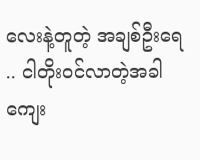လေးနဲ့တူတဲ့ အချစ်ဦးရေ .. ငါတိုး၀င်လာတဲ့အခါ ကျေး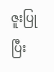ဇူးပြုပြီး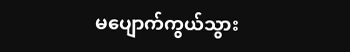မပျောက်ကွယ်သွား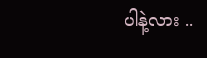ပါနဲ့လား ..